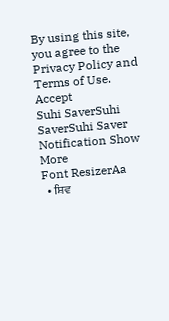By using this site, you agree to the Privacy Policy and Terms of Use.
Accept
Suhi SaverSuhi SaverSuhi Saver
Notification Show More
Font ResizerAa
  • ਸ਼ਿਵ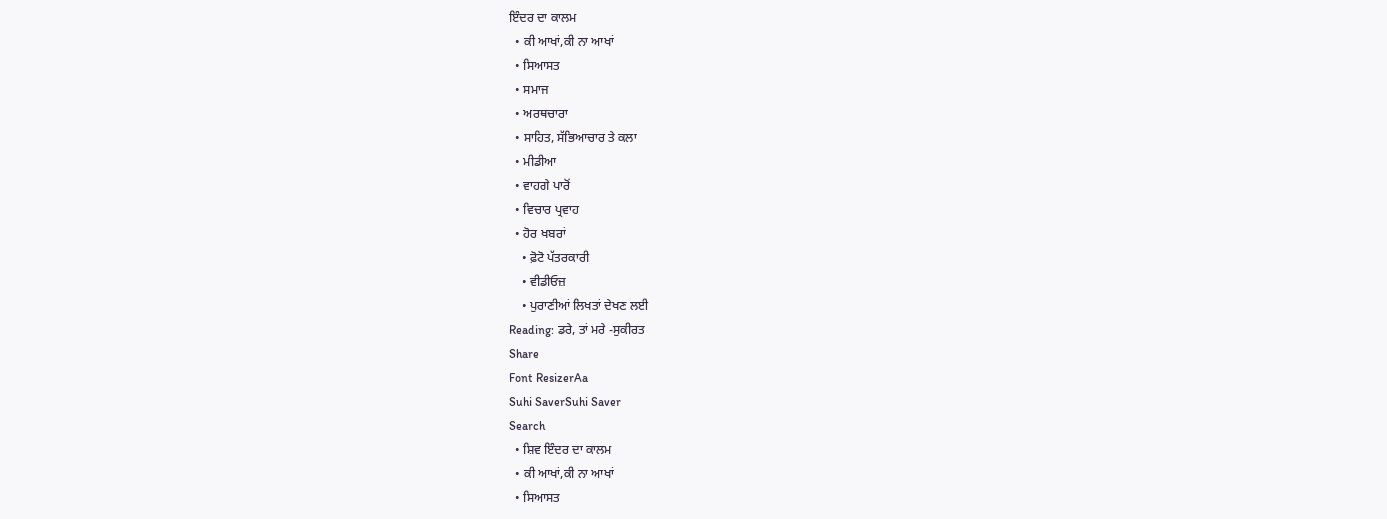ਇੰਦਰ ਦਾ ਕਾਲਮ
  • ਕੀ ਆਖਾਂ,ਕੀ ਨਾ ਆਖਾਂ
  • ਸਿਆਸਤ
  • ਸਮਾਜ
  • ਅਰਥਚਾਰਾ
  • ਸਾਹਿਤ, ਸੱਭਿਆਚਾਰ ਤੇ ਕਲਾ
  • ਮੀਡੀਆ
  • ਵਾਹਗੇ ਪਾਰੋਂ
  • ਵਿਚਾਰ ਪ੍ਰਵਾਹ
  • ਹੋਰ ਖਬਰਾਂ
    • ਫ਼ੋਟੋ ਪੱਤਰਕਾਰੀ
    • ਵੀਡੀਓਜ਼
    • ਪੁਰਾਣੀਆਂ ਲਿਖਤਾਂ ਦੇਖਣ ਲਈ
Reading: ਡਰੇ, ਤਾਂ ਮਰੇ -ਸੁਕੀਰਤ
Share
Font ResizerAa
Suhi SaverSuhi Saver
Search
  • ਸ਼ਿਵ ਇੰਦਰ ਦਾ ਕਾਲਮ
  • ਕੀ ਆਖਾਂ,ਕੀ ਨਾ ਆਖਾਂ
  • ਸਿਆਸਤ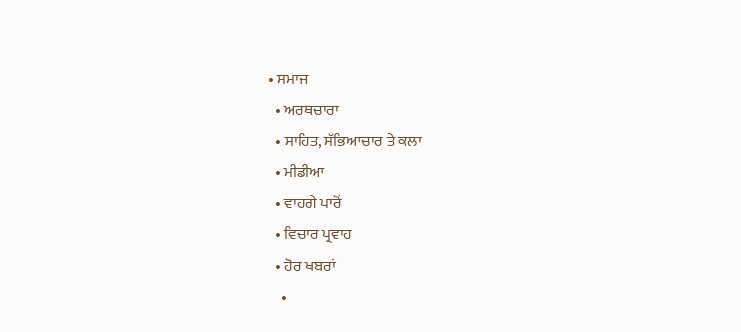• ਸਮਾਜ
  • ਅਰਥਚਾਰਾ
  • ਸਾਹਿਤ, ਸੱਭਿਆਚਾਰ ਤੇ ਕਲਾ
  • ਮੀਡੀਆ
  • ਵਾਹਗੇ ਪਾਰੋਂ
  • ਵਿਚਾਰ ਪ੍ਰਵਾਹ
  • ਹੋਰ ਖਬਰਾਂ
    •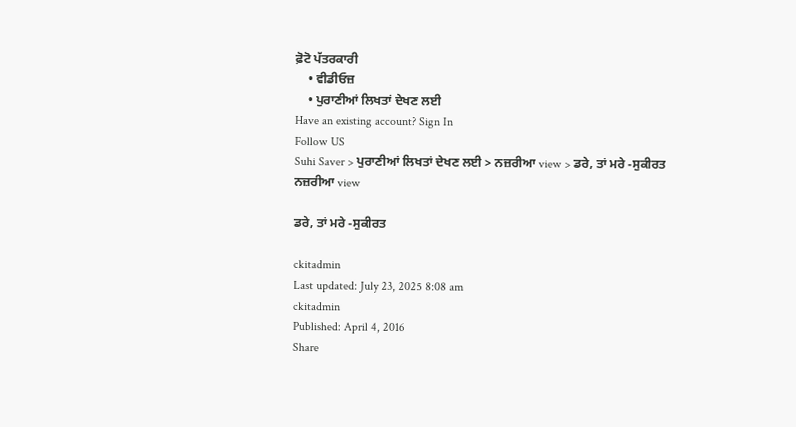ਫ਼ੋਟੋ ਪੱਤਰਕਾਰੀ
    • ਵੀਡੀਓਜ਼
    • ਪੁਰਾਣੀਆਂ ਲਿਖਤਾਂ ਦੇਖਣ ਲਈ
Have an existing account? Sign In
Follow US
Suhi Saver > ਪੁਰਾਣੀਆਂ ਲਿਖਤਾਂ ਦੇਖਣ ਲਈ > ਨਜ਼ਰੀਆ view > ਡਰੇ, ਤਾਂ ਮਰੇ -ਸੁਕੀਰਤ
ਨਜ਼ਰੀਆ view

ਡਰੇ, ਤਾਂ ਮਰੇ -ਸੁਕੀਰਤ

ckitadmin
Last updated: July 23, 2025 8:08 am
ckitadmin
Published: April 4, 2016
Share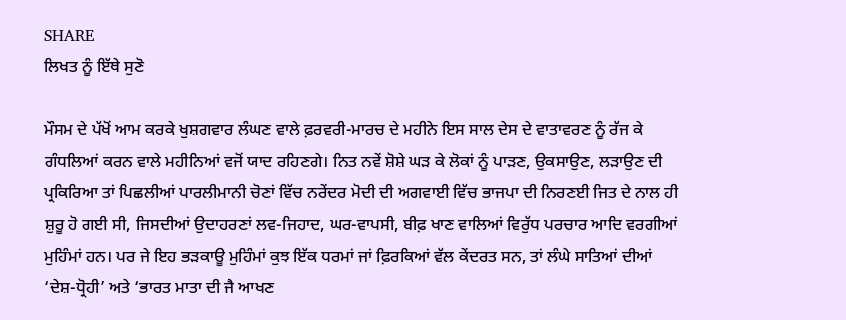SHARE
ਲਿਖਤ ਨੂੰ ਇੱਥੇ ਸੁਣੋ

ਮੌਸਮ ਦੇ ਪੱਖੋਂ ਆਮ ਕਰਕੇ ਖੁਸ਼ਗਵਾਰ ਲੰਘਣ ਵਾਲੇ ਫ਼ਰਵਰੀ-ਮਾਰਚ ਦੇ ਮਹੀਨੇ ਇਸ ਸਾਲ ਦੇਸ ਦੇ ਵਾਤਾਵਰਣ ਨੂੰ ਰੱਜ ਕੇ ਗੰਧਲਿਆਂ ਕਰਨ ਵਾਲੇ ਮਹੀਨਿਆਂ ਵਜੋਂ ਯਾਦ ਰਹਿਣਗੇ। ਨਿਤ ਨਵੇਂ ਸ਼ੋਸ਼ੇ ਘੜ ਕੇ ਲੋਕਾਂ ਨੂੰ ਪਾੜਣ, ਉਕਸਾਉਣ, ਲੜਾਉਣ ਦੀ ਪ੍ਰਕਿਰਿਆ ਤਾਂ ਪਿਛਲੀਆਂ ਪਾਰਲੀਮਾਨੀ ਚੋਣਾਂ ਵਿੱਚ ਨਰੇਂਦਰ ਮੋਦੀ ਦੀ ਅਗਵਾਈ ਵਿੱਚ ਭਾਜਪਾ ਦੀ ਨਿਰਣਈ ਜਿਤ ਦੇ ਨਾਲ ਹੀ ਸ਼ੁਰੂ ਹੋ ਗਈ ਸੀ, ਜਿਸਦੀਆਂ ਉਦਾਹਰਣਾਂ ਲਵ-ਜਿਹਾਦ, ਘਰ-ਵਾਪਸੀ, ਬੀਫ਼ ਖਾਣ ਵਾਲਿਆਂ ਵਿਰੁੱਧ ਪਰਚਾਰ ਆਦਿ ਵਰਗੀਆਂ ਮੁਹਿੰਮਾਂ ਹਨ। ਪਰ ਜੇ ਇਹ ਭੜਕਾਊ ਮੁਹਿੰਮਾਂ ਕੁਝ ਇੱਕ ਧਰਮਾਂ ਜਾਂ ਫ਼ਿਰਕਿਆਂ ਵੱਲ ਕੇਂਦਰਤ ਸਨ, ਤਾਂ ਲੰਘੇ ਸਾਤਿਆਂ ਦੀਆਂ ‘ਦੇਸ਼-ਧ੍ਰੋਹੀ’ ਅਤੇ ‘ਭਾਰਤ ਮਾਤਾ ਦੀ ਜੈ ਆਖਣ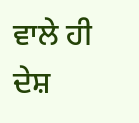ਵਾਲੇ ਹੀ ਦੇਸ਼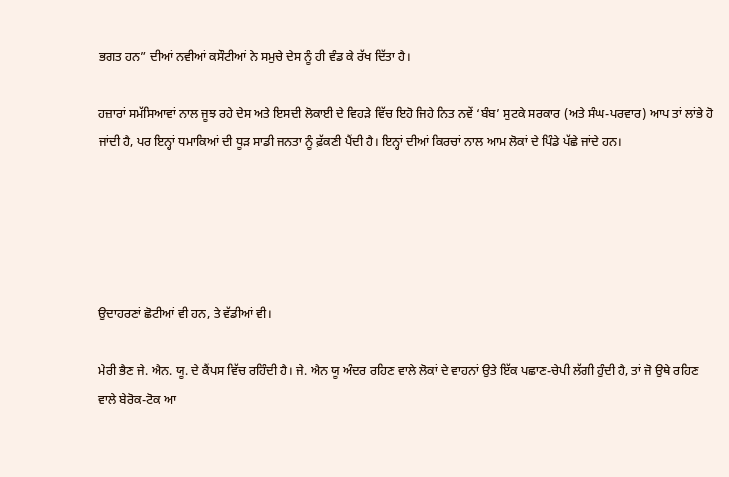ਭਗਤ ਹਨ” ਦੀਆਂ ਨਵੀਆਂ ਕਸੌਟੀਆਂ ਨੇ ਸਮੁਚੇ ਦੇਸ ਨੂੰ ਹੀ ਵੰਡ ਕੇ ਰੱਖ ਦਿੱਤਾ ਹੈ।

ਹਜ਼ਾਰਾਂ ਸਮੱਸਿਆਵਾਂ ਨਾਲ ਜੂਝ ਰਹੇ ਦੇਸ ਅਤੇ ਇਸਦੀ ਲੋਕਾਈ ਦੇ ਵਿਹੜੇ ਵਿੱਚ ਇਹੋ ਜਿਹੇ ਨਿਤ ਨਵੇਂ ‘ਬੰਬ’ ਸੁਟਕੇ ਸਰਕਾਰ (ਅਤੇ ਸੰਘ-ਪਰਵਾਰ) ਆਪ ਤਾਂ ਲਾਂਭੇ ਹੋ ਜਾਂਦੀ ਹੈ, ਪਰ ਇਨ੍ਹਾਂ ਧਮਾਕਿਆਂ ਦੀ ਧੂੜ ਸਾਡੀ ਜਨਤਾ ਨੂੰ ਫ਼ੱਕਣੀ ਪੈਂਦੀ ਹੈ। ਇਨ੍ਹਾਂ ਦੀਆਂ ਕਿਰਚਾਂ ਨਾਲ ਆਮ ਲੋਕਾਂ ਦੇ ਪਿੰਡੇ ਪੱਛੇ ਜਾਂਦੇ ਹਨ।





ਉਦਾਹਰਣਾਂ ਛੋਟੀਆਂ ਵੀ ਹਨ, ਤੇ ਵੱਡੀਆਂ ਵੀ।

ਮੇਰੀ ਭੈਣ ਜੇ. ਐਨ. ਯੂ. ਦੇ ਕੈਂਪਸ ਵਿੱਚ ਰਹਿੰਦੀ ਹੈ। ਜੇ. ਐਨ ਯੂ ਅੰਦਰ ਰਹਿਣ ਵਾਲੇ ਲੋਕਾਂ ਦੇ ਵਾਹਨਾਂ ਉਤੇ ਇੱਕ ਪਛਾਣ-ਚੇਪੀ ਲੱਗੀ ਹੁੰਦੀ ਹੈ, ਤਾਂ ਜੋ ਉਥੇ ਰਹਿਣ ਵਾਲੇ ਬੇਰੋਕ-ਟੋਕ ਆ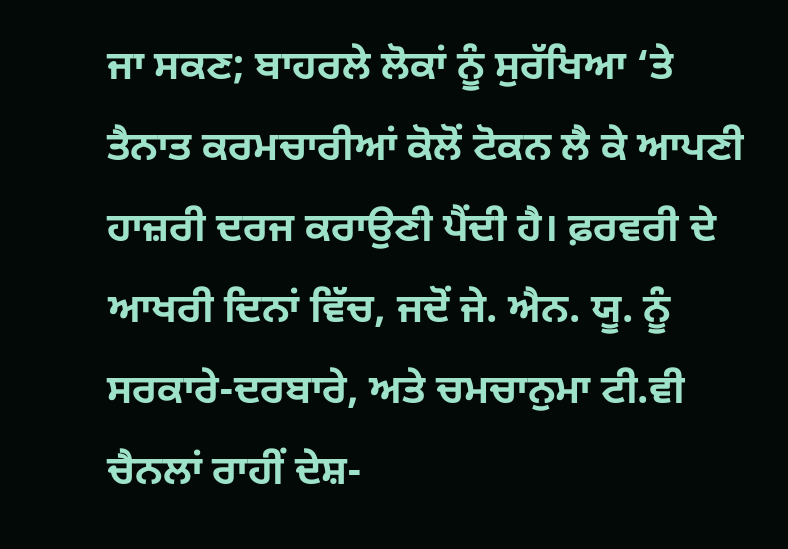ਜਾ ਸਕਣ; ਬਾਹਰਲੇ ਲੋਕਾਂ ਨੂੰ ਸੁਰੱਖਿਆ ‘ਤੇ ਤੈਨਾਤ ਕਰਮਚਾਰੀਆਂ ਕੋਲੋਂ ਟੋਕਨ ਲੈ ਕੇ ਆਪਣੀ ਹਾਜ਼ਰੀ ਦਰਜ ਕਰਾਉਣੀ ਪੈਂਦੀ ਹੈ। ਫ਼ਰਵਰੀ ਦੇ ਆਖਰੀ ਦਿਨਾਂ ਵਿੱਚ, ਜਦੋਂ ਜੇ. ਐਨ. ਯੂ. ਨੂੰ ਸਰਕਾਰੇ-ਦਰਬਾਰੇ, ਅਤੇ ਚਮਚਾਨੁਮਾ ਟੀ.ਵੀ ਚੈਨਲਾਂ ਰਾਹੀਂ ਦੇਸ਼-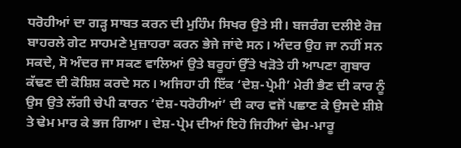ਧਰੋਹੀਆਂ ਦਾ ਗੜ੍ਹ ਸਾਬਤ ਕਰਨ ਦੀ ਮੁਹਿੰਮ ਸਿਖਰ ਉਤੇ ਸੀ। ਬਜਰੰਗ ਦਲੀਏ ਰੋਜ਼ ਬਾਹਰਲੇ ਗੇਟ ਸਾਹਮਣੇ ਮੁਜ਼ਾਹਰਾ ਕਰਨ ਭੇਜੇ ਜਾਂਦੇ ਸਨ। ਅੰਦਰ ਉਹ ਜਾ ਨਹੀਂ ਸਨ ਸਕਦੇ, ਸੋ ਅੰਦਰ ਜਾ ਸਕਣ ਵਾਲਿਆਂ ਉਤੇ ਬਰੂਹਾਂ ਉੱਤੇ ਖੜੋਤੇ ਹੀ ਆਪਣਾ ਗੁਬਾਰ ਕੱਢਣ ਦੀ ਕੋਸ਼ਿਸ਼ ਕਰਦੇ ਸਨ। ਅਜਿਹਾ ਹੀ ਇੱਕ ‘ਦੇਸ਼-ਪ੍ਰੇਮੀ’ ਮੇਰੀ ਭੈਣ ਦੀ ਕਾਰ ਨੂੰ ਉਸ ਉਤੇ ਲੱਗੀ ਚੇਪੀ ਕਾਰਨ ‘ਦੇਸ਼-ਧਰੋਹੀਆਂ’ ਦੀ ਕਾਰ ਵਜੋਂ ਪਛਾਣ ਕੇ ਉਸਦੇ ਸ਼ੀਸ਼ੇ ਤੇ ਢੇਮ ਮਾਰ ਕੇ ਭਜ ਗਿਆ। ਦੇਸ਼-ਪ੍ਰੇਮ ਦੀਆਂ ਇਹੋ ਜਿਹੀਆਂ ਢੇਮ-ਮਾਰੂ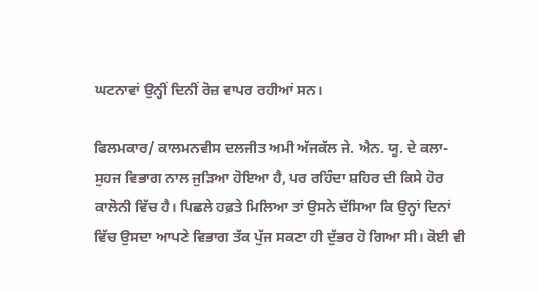ਘਟਨਾਵਾਂ ਉਨ੍ਹੀਂ ਦਿਨੀਂ ਰੋਜ਼ ਵਾਪਰ ਰਹੀਆਂ ਸਨ।

ਫਿਲਮਕਾਰ/ ਕਾਲਮਨਵੀਸ ਦਲਜੀਤ ਅਮੀ ਅੱਜਕੱਲ ਜੇ. ਐਨ. ਯੂ. ਦੇ ਕਲਾ-ਸੁਹਜ ਵਿਭਾਗ ਨਾਲ ਜੁੜਿਆ ਹੋਇਆ ਹੈ, ਪਰ ਰਹਿੰਦਾ ਸ਼ਹਿਰ ਦੀ ਕਿਸੇ ਹੋਰ ਕਾਲੋਨੀ ਵਿੱਚ ਹੈ। ਪਿਛਲੇ ਹਫ਼ਤੇ ਮਿਲਿਆ ਤਾਂ ਉਸਨੇ ਦੱਸਿਆ ਕਿ ਉਨ੍ਹਾਂ ਦਿਨਾਂ ਵਿੱਚ ਉਸਦਾ ਆਪਣੇ ਵਿਭਾਗ ਤੱਕ ਪੁੱਜ ਸਕਣਾ ਹੀ ਦੁੱਭਰ ਹੋ ਗਿਆ ਸੀ। ਕੋਈ ਵੀ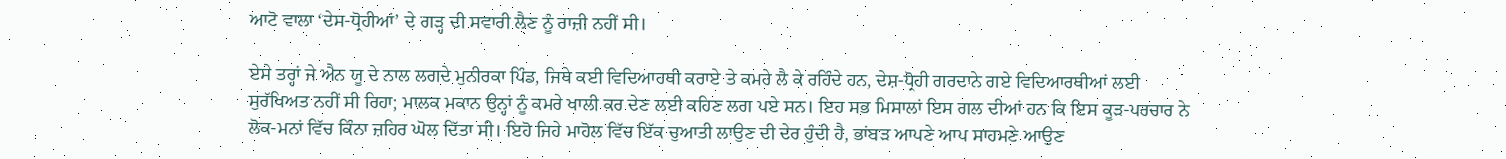ਆਟੋ ਵਾਲਾ ‘ਦੇਸ-ਧ੍ਰੋਹੀਆਂ’ ਦੇ ਗੜ੍ਹ ਦੀ ਸਵਾਰੀ ਲੈਣ ਨੂੰ ਰਾਜ਼ੀ ਨਹੀਂ ਸੀ।

ਏਸੇ ਤਰ੍ਹਾਂ ਜੇ ਐਨ ਯੂ ਦੇ ਨਾਲ ਲਗਦੇ ਮੁਨੀਰਕਾ ਪਿੰਡ, ਜਿਥੇ ਕਈ ਵਿਦਿਆਰਥੀ ਕਰਾਏ ਤੇ ਕਮਰੇ ਲੈ ਕੇ ਰਹਿੰਦੇ ਹਨ, ਦੇਸ਼-ਧ੍ਰੋਹੀ ਗਰਦਾਨੇ ਗਏ ਵਿਦਿਆਰਥੀਆਂ ਲਈ ਸੁਰੱਖਿਅਤ ਨਹੀਂ ਸੀ ਰਿਹਾ; ਮਾਲਕ ਮਕਾਨ ਉਨ੍ਹਾਂ ਨੂੰ ਕਮਰੇ ਖਾਲੀ ਕਰ ਦੇਣ ਲਈ ਕਹਿਣ ਲਗ ਪਏ ਸਨ। ਇਹ ਸਭ ਮਿਸਾਲਾਂ ਇਸ ਗਲ ਦੀਆਂ ਹਨ ਕਿ ਇਸ ਕੂੜ-ਪਰਚਾਰ ਨੇ ਲੋਕ-ਮਨਾਂ ਵਿੱਚ ਕਿੰਨਾ ਜ਼ਹਿਰ ਘੋਲ ਦਿੱਤਾ ਸੀ। ਇਹੋ ਜਿਹੇ ਮਾਹੋਲ ਵਿੱਚ ਇੱਕ ਚੁਆਤੀ ਲਾਉਣ ਦੀ ਦੇਰ ਹੁੰਦੀ ਹੈ, ਭਾਂਬੜ ਆਪਣੇ ਆਪ ਸਾਹਮਣੇ ਆਉਣ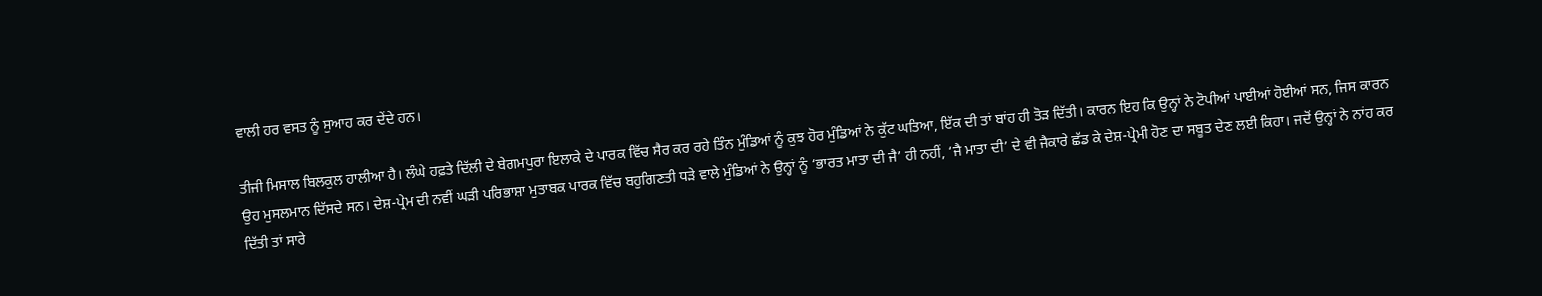ਵਾਲੀ ਹਰ ਵਸਤ ਨੂੰ ਸੁਆਹ ਕਰ ਦੇਂਦੇ ਹਨ।

ਤੀਜੀ ਮਿਸਾਲ ਬਿਲਕੁਲ ਹਾਲੀਆ ਹੈ। ਲੰਘੇ ਹਫ਼ਤੇ ਦਿੱਲੀ ਦੇ ਬੇਗਮਪੁਰਾ ਇਲਾਕੇ ਦੇ ਪਾਰਕ ਵਿੱਚ ਸੈਰ ਕਰ ਰਹੇ ਤਿੰਨ ਮੁੰਡਿਆਂ ਨੂੰ ਕੁਝ ਹੋਰ ਮੁੰਡਿਆਂ ਨੇ ਕੁੱਟ ਘਤਿਆ, ਇੱਕ ਦੀ ਤਾਂ ਬਾਂਹ ਹੀ ਤੋੜ ਦਿੱਤੀ। ਕਾਰਨ ਇਹ ਕਿ ਉਨ੍ਹਾਂ ਨੇ ਟੋਪੀਆਂ ਪਾਈਆਂ ਹੋਈਆਂ ਸਨ, ਜਿਸ ਕਾਰਨ ਉਹ ਮੁਸਲਮਾਨ ਦਿੱਸਦੇ ਸਨ। ਦੇਸ਼-ਪ੍ਰੇਮ ਦੀ ਨਵੀਂ ਘੜੀ ਪਰਿਭਾਸ਼ਾ ਮੁਤਾਬਕ ਪਾਰਕ ਵਿੱਚ ਬਹੁਗਿਣਤੀ ਧੜੇ ਵਾਲੇ ਮੁੰਡਿਆਂ ਨੇ ਉਨ੍ਹਾਂ ਨੂੰ ‘ਭਾਰਤ ਮਾਤਾ ਦੀ ਜੈ’ ਹੀ ਨਹੀਂ, ‘ਜੈ ਮਾਤਾ ਦੀ’ ਦੇ ਵੀ ਜੈਕਾਰੇ ਛੱਡ ਕੇ ਦੇਸ਼-ਪ੍ਰੇਮੀ ਹੋਣ ਦਾ ਸਬੂਤ ਦੇਣ ਲਈ ਕਿਹਾ। ਜਦੋਂ ਉਨ੍ਹਾਂ ਨੇ ਨਾਂਹ ਕਰ ਦਿੱਤੀ ਤਾਂ ਸਾਰੇ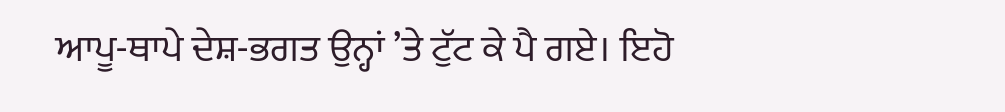ਆਪੂ-ਥਾਪੇ ਦੇਸ਼-ਭਗਤ ਉਨ੍ਹਾਂ ’ਤੇ ਟੁੱਟ ਕੇ ਪੈ ਗਏ। ਇਹੋ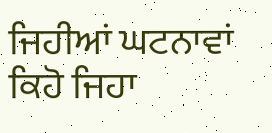ਜਿਹੀਆਂ ਘਟਨਾਵਾਂ ਕਿਹੋ ਜਿਹਾ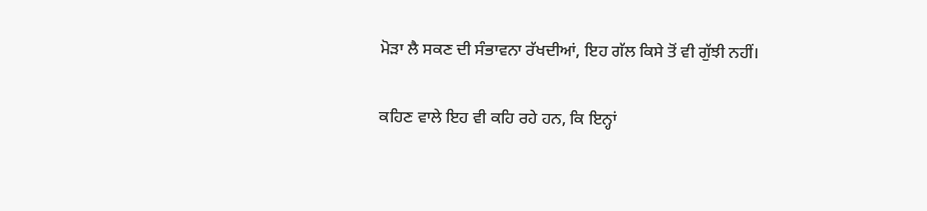ਮੋੜਾ ਲੈ ਸਕਣ ਦੀ ਸੰਭਾਵਨਾ ਰੱਖਦੀਆਂ, ਇਹ ਗੱਲ ਕਿਸੇ ਤੋਂ ਵੀ ਗੁੱਝੀ ਨਹੀਂ।

ਕਹਿਣ ਵਾਲੇ ਇਹ ਵੀ ਕਹਿ ਰਹੇ ਹਨ, ਕਿ ਇਨ੍ਹਾਂ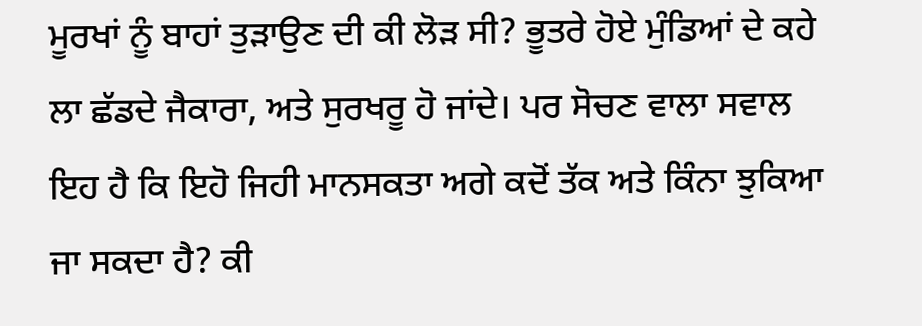ਮੂਰਖਾਂ ਨੂੰ ਬਾਹਾਂ ਤੁੜਾਉਣ ਦੀ ਕੀ ਲੋੜ ਸੀ? ਭੂਤਰੇ ਹੋਏ ਮੁੰਡਿਆਂ ਦੇ ਕਹੇ ਲਾ ਛੱਡਦੇ ਜੈਕਾਰਾ, ਅਤੇ ਸੁਰਖਰੂ ਹੋ ਜਾਂਦੇ। ਪਰ ਸੋਚਣ ਵਾਲਾ ਸਵਾਲ ਇਹ ਹੈ ਕਿ ਇਹੋ ਜਿਹੀ ਮਾਨਸਕਤਾ ਅਗੇ ਕਦੋਂ ਤੱਕ ਅਤੇ ਕਿੰਨਾ ਝੁਕਿਆ ਜਾ ਸਕਦਾ ਹੈ? ਕੀ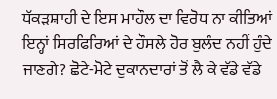ਧੱਕੜਸ਼ਾਹੀ ਦੇ ਇਸ ਮਾਹੌਲ ਦਾ ਵਿਰੋਧ ਨਾ ਕੀਤਿਆਂ ਇਨ੍ਹਾਂ ਸਿਰਫਿਰਿਆਂ ਦੇ ਹੌਸਲੇ ਹੋਰ ਬੁਲੰਦ ਨਹੀਂ ਹੁੰਦੇ ਜਾਣਗੇ? ਛੋਟੇ-ਮੋਟੇ ਦੁਕਾਨਦਾਰਾਂ ਤੋਂ ਲੈ ਕੇ ਵੱਡੇ ਵੱਡੇ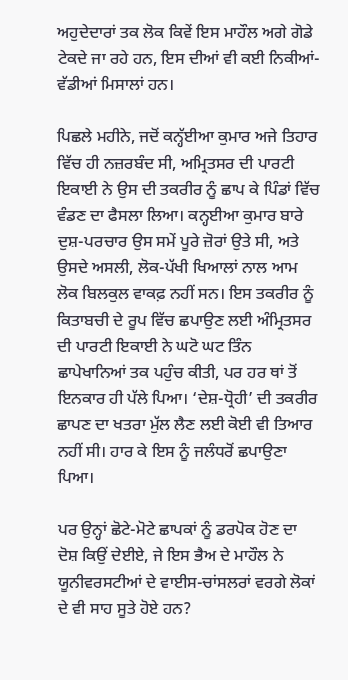ਅਹੁਦੇਦਾਰਾਂ ਤਕ ਲੋਕ ਕਿਵੇਂ ਇਸ ਮਾਹੌਲ ਅਗੇ ਗੋਡੇ ਟੇਕਦੇ ਜਾ ਰਹੇ ਹਨ, ਇਸ ਦੀਆਂ ਵੀ ਕਈ ਨਿਕੀਆਂ-ਵੱਡੀਆਂ ਮਿਸਾਲਾਂ ਹਨ।

ਪਿਛਲੇ ਮਹੀਨੇ, ਜਦੋਂ ਕਨ੍ਹੱਈਆ ਕੁਮਾਰ ਅਜੇ ਤਿਹਾਰ ਵਿੱਚ ਹੀ ਨਜ਼ਰਬੰਦ ਸੀ, ਅਮ੍ਰਿਤਸਰ ਦੀ ਪਾਰਟੀ ਇਕਾਈ ਨੇ ਉਸ ਦੀ ਤਕਰੀਰ ਨੂੰ ਛਾਪ ਕੇ ਪਿੰਡਾਂ ਵਿੱਚ ਵੰਡਣ ਦਾ ਫੈਸਲਾ ਲਿਆ। ਕਨ੍ਹਈਆ ਕੁਮਾਰ ਬਾਰੇ ਦੁਸ਼-ਪਰਚਾਰ ਉਸ ਸਮੇਂ ਪੂਰੇ ਜ਼ੋਰਾਂ ਉਤੇ ਸੀ, ਅਤੇ ਉਸਦੇ ਅਸਲੀ, ਲੋਕ-ਪੱਖੀ ਖਿਆਲਾਂ ਨਾਲ ਆਮ ਲੋਕ ਬਿਲਕੁਲ ਵਾਕਫ਼ ਨਹੀਂ ਸਨ। ਇਸ ਤਕਰੀਰ ਨੂੰ ਕਿਤਾਬਚੀ ਦੇ ਰੂਪ ਵਿੱਚ ਛਪਾਉਣ ਲਈ ਅੰਮ੍ਰਿਤਸਰ ਦੀ ਪਾਰਟੀ ਇਕਾਈ ਨੇ ਘਟੋ ਘਟ ਤਿੰਨ ਛਾਪੇਖਾਨਿਆਂ ਤਕ ਪਹੁੰਚ ਕੀਤੀ, ਪਰ ਹਰ ਥਾਂ ਤੋਂ ਇਨਕਾਰ ਹੀ ਪੱਲੇ ਪਿਆ। ‘ਦੇਸ਼-ਧ੍ਰੋਹੀ’ ਦੀ ਤਕਰੀਰ ਛਾਪਣ ਦਾ ਖਤਰਾ ਮੁੱਲ ਲੈਣ ਲਈ ਕੋਈ ਵੀ ਤਿਆਰ ਨਹੀਂ ਸੀ। ਹਾਰ ਕੇ ਇਸ ਨੂੰ ਜਲੰਧਰੋਂ ਛਪਾਉਣਾ ਪਿਆ।

ਪਰ ਉਨ੍ਹਾਂ ਛੋਟੇ-ਮੋਟੇ ਛਾਪਕਾਂ ਨੂੰ ਡਰਪੋਕ ਹੋਣ ਦਾ ਦੋਸ਼ ਕਿਉਂ ਦੇਈਏ, ਜੇ ਇਸ ਭੈਅ ਦੇ ਮਾਹੌਲ ਨੇ ਯੂਨੀਵਰਸਟੀਆਂ ਦੇ ਵਾਈਸ-ਚਾਂਸਲਰਾਂ ਵਰਗੇ ਲੋਕਾਂ ਦੇ ਵੀ ਸਾਹ ਸੂਤੇ ਹੋਏ ਹਨ?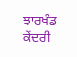ਝਾਰਖੰਡ ਕੇਂਦਰੀ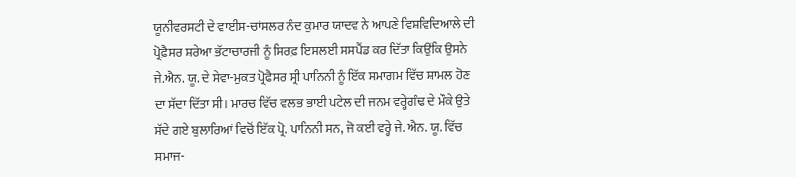ਯੂਨੀਵਰਸਟੀ ਦੇ ਵਾਈਸ-ਚਾਂਸਲਰ ਨੰਦ ਕੁਮਾਰ ਯਾਦਵ ਨੇ ਆਪਣੇ ਵਿਸ਼ਵਿਦਿਆਲੇ ਦੀ ਪ੍ਰੋਫ਼ੈਸਰ ਸ਼ਰੇਆ ਭੱਟਾਚਾਰਜੀ ਨੂੰ ਸਿਰਫ਼ ਇਸਲਈ ਸਸਪੈਂਡ ਕਰ ਦਿੱਤਾ ਕਿਉਂਕਿ ਉਸਨੇ ਜੇ.ਐਨ. ਯੂ. ਦੇ ਸੇਵਾ-ਮੁਕਤ ਪ੍ਰੋਫੈਸਰ ਸ੍ਰੀ ਪਾਨਿਨੀ ਨੂੰ ਇੱਕ ਸਮਾਗਮ ਵਿੱਚ ਸ਼ਾਮਲ ਹੋਣ ਦਾ ਸੱਦਾ ਦਿੱਤਾ ਸੀ। ਮਾਰਚ ਵਿੱਚ ਵਲਭ ਭਾਈ ਪਟੇਲ ਦੀ ਜਨਮ ਵਰ੍ਹੇਗੰਢ ਦੇ ਮੌਕੇ ਉਤੇ ਸੱਦੇ ਗਏ ਬੁਲਾਰਿਆਂ ਵਿਚੋਂ ਇੱਕ ਪ੍ਰੋ. ਪਾਨਿਨੀ ਸਨ, ਜੋ ਕਈ ਵਰ੍ਹੇ ਜੇ. ਐਨ. ਯੂ. ਵਿੱਚ ਸਮਾਜ-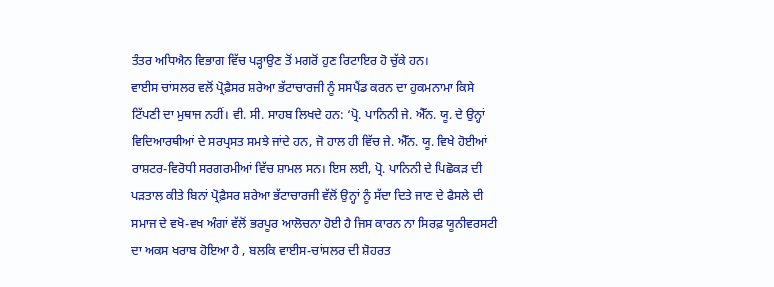ਤੰਤਰ ਅਧਿਐਨ ਵਿਭਾਗ ਵਿੱਚ ਪੜ੍ਹਾਉਣ ਤੋਂ ਮਗਰੋਂ ਹੁਣ ਰਿਟਾਇਰ ਹੋ ਚੁੱਕੇ ਹਨ।
ਵਾਈਸ ਚਾਂਸਲਰ ਵਲੋਂ ਪ੍ਰੋਫ਼ੈਸਰ ਸ਼ਰੇਆ ਭੱਟਾਚਾਰਜੀ ਨੂੰ ਸਸਪੈਂਡ ਕਰਨ ਦਾ ਹੁਕਮਨਾਮਾ ਕਿਸੇ ਟਿੱਪਣੀ ਦਾ ਮੁਥਾਜ ਨਹੀਂ। ਵੀ. ਸੀ. ਸਾਹਬ ਲਿਖਦੇ ਹਨ: ‘ਪ੍ਰੋ. ਪਾਨਿਨੀ ਜੇ. ਐੱਨ. ਯੂ. ਦੇ ਉਨ੍ਹਾਂ ਵਿਦਿਆਰਥੀਆਂ ਦੇ ਸਰਪ੍ਰਸਤ ਸਮਝੇ ਜਾਂਦੇ ਹਨ, ਜੋ ਹਾਲ ਹੀ ਵਿੱਚ ਜੇ. ਐੱਨ. ਯੂ. ਵਿਖੇ ਹੋਈਆਂ ਰਾਸ਼ਟਰ-ਵਿਰੋਧੀ ਸਰਗਰਮੀਆਂ ਵਿੱਚ ਸ਼ਾਮਲ ਸਨ। ਇਸ ਲਈ, ਪ੍ਰੋ. ਪਾਨਿਨੀ ਦੇ ਪਿਛੋਕੜ ਦੀ ਪੜਤਾਲ ਕੀਤੇ ਬਿਨਾਂ ਪ੍ਰੋਫ਼ੈਸਰ ਸ਼ਰੇਆ ਭੱਟਾਚਾਰਜੀ ਵੱਲੋਂ ਉਨ੍ਹਾਂ ਨੂੰ ਸੱਦਾ ਦਿਤੇ ਜਾਣ ਦੇ ਫੈਸਲੇ ਦੀ ਸਮਾਜ ਦੇ ਵਖੋ-ਵਖ ਅੰਗਾਂ ਵੱਲੋਂ ਭਰਪੂਰ ਆਲੋਚਨਾ ਹੋਈ ਹੈ ਜਿਸ ਕਾਰਨ ਨਾ ਸਿਰਫ਼ ਯੂਨੀਵਰਸਟੀ ਦਾ ਅਕਸ ਖਰਾਬ ਹੋਇਆ ਹੈ , ਬਲਕਿ ਵਾਈਸ-ਚਾਂਸਲਰ ਦੀ ਸ਼ੋਹਰਤ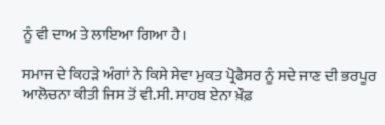ਨੂੰ ਵੀ ਦਾਅ ਤੇ ਲਾਇਆ ਗਿਆ ਹੈ।

ਸਮਾਜ ਦੇ ਕਿਹੜੇ ਅੰਗਾਂ ਨੇ ਕਿਸੇ ਸੇਵਾ ਮੁਕਤ ਪ੍ਰੋਫੈਸਰ ਨੂੰ ਸਦੇ ਜਾਣ ਦੀ ਭਰਪੂਰ ਆਲੋਚਨਾ ਕੀਤੀ ਜਿਸ ਤੋਂ ਵੀ.ਸੀ. ਸਾਹਬ ਏਨਾ ਖ਼ੌਫ਼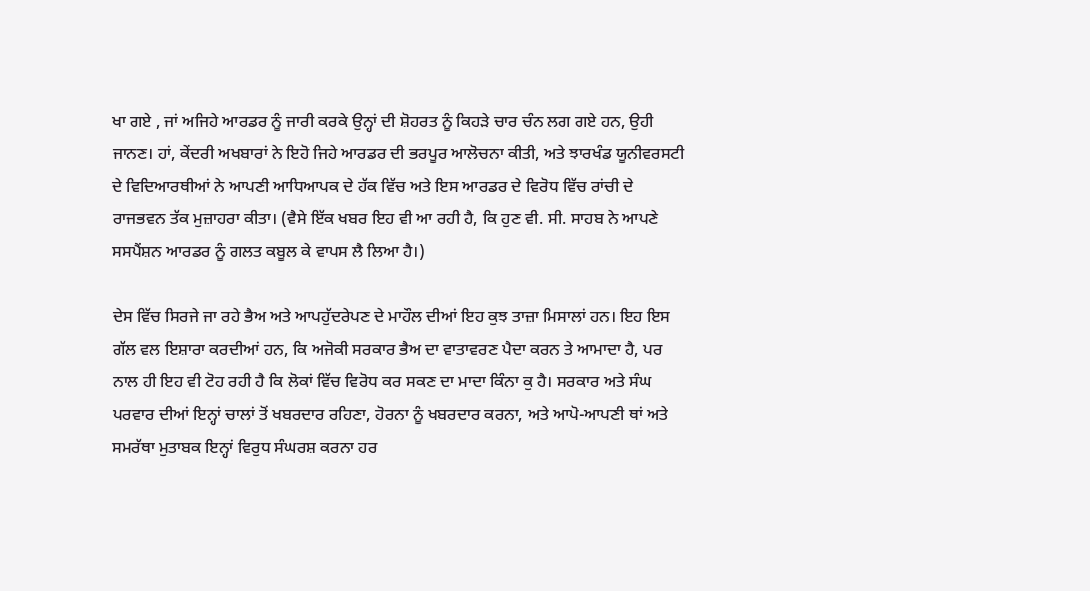ਖਾ ਗਏ , ਜਾਂ ਅਜਿਹੇ ਆਰਡਰ ਨੂੰ ਜਾਰੀ ਕਰਕੇ ਉਨ੍ਹਾਂ ਦੀ ਸ਼ੋਹਰਤ ਨੂੰ ਕਿਹੜੇ ਚਾਰ ਚੰਨ ਲਗ ਗਏ ਹਨ, ਉਹੀ ਜਾਨਣ। ਹਾਂ, ਕੇਂਦਰੀ ਅਖਬਾਰਾਂ ਨੇ ਇਹੋ ਜਿਹੇ ਆਰਡਰ ਦੀ ਭਰਪੂਰ ਆਲੋਚਨਾ ਕੀਤੀ, ਅਤੇ ਝਾਰਖੰਡ ਯੂਨੀਵਰਸਟੀ ਦੇ ਵਿਦਿਆਰਥੀਆਂ ਨੇ ਆਪਣੀ ਆਧਿਆਪਕ ਦੇ ਹੱਕ ਵਿੱਚ ਅਤੇ ਇਸ ਆਰਡਰ ਦੇ ਵਿਰੋਧ ਵਿੱਚ ਰਾਂਚੀ ਦੇ ਰਾਜਭਵਨ ਤੱਕ ਮੁਜ਼ਾਹਰਾ ਕੀਤਾ। (ਵੈਸੇ ਇੱਕ ਖਬਰ ਇਹ ਵੀ ਆ ਰਹੀ ਹੈ, ਕਿ ਹੁਣ ਵੀ. ਸੀ. ਸਾਹਬ ਨੇ ਆਪਣੇ ਸਸਪੈਂਸ਼ਨ ਆਰਡਰ ਨੂੰ ਗਲਤ ਕਬੂਲ ਕੇ ਵਾਪਸ ਲੈ ਲਿਆ ਹੈ।)

ਦੇਸ ਵਿੱਚ ਸਿਰਜੇ ਜਾ ਰਹੇ ਭੈਅ ਅਤੇ ਆਪਹੁੱਦਰੇਪਣ ਦੇ ਮਾਹੌਲ ਦੀਆਂ ਇਹ ਕੁਝ ਤਾਜ਼ਾ ਮਿਸਾਲਾਂ ਹਨ। ਇਹ ਇਸ ਗੱਲ ਵਲ ਇਸ਼ਾਰਾ ਕਰਦੀਆਂ ਹਨ, ਕਿ ਅਜੋਕੀ ਸਰਕਾਰ ਭੈਅ ਦਾ ਵਾਤਾਵਰਣ ਪੈਦਾ ਕਰਨ ਤੇ ਆਮਾਦਾ ਹੈ, ਪਰ ਨਾਲ ਹੀ ਇਹ ਵੀ ਟੋਹ ਰਹੀ ਹੈ ਕਿ ਲੋਕਾਂ ਵਿੱਚ ਵਿਰੋਧ ਕਰ ਸਕਣ ਦਾ ਮਾਦਾ ਕਿੰਨਾ ਕੁ ਹੈ। ਸਰਕਾਰ ਅਤੇ ਸੰਘ ਪਰਵਾਰ ਦੀਆਂ ਇਨ੍ਹਾਂ ਚਾਲਾਂ ਤੋਂ ਖਬਰਦਾਰ ਰਹਿਣਾ, ਹੋਰਨਾ ਨੂੰ ਖਬਰਦਾਰ ਕਰਨਾ, ਅਤੇ ਆਪੋ-ਆਪਣੀ ਥਾਂ ਅਤੇ ਸਮਰੱਥਾ ਮੁਤਾਬਕ ਇਨ੍ਹਾਂ ਵਿਰੁਧ ਸੰਘਰਸ਼ ਕਰਨਾ ਹਰ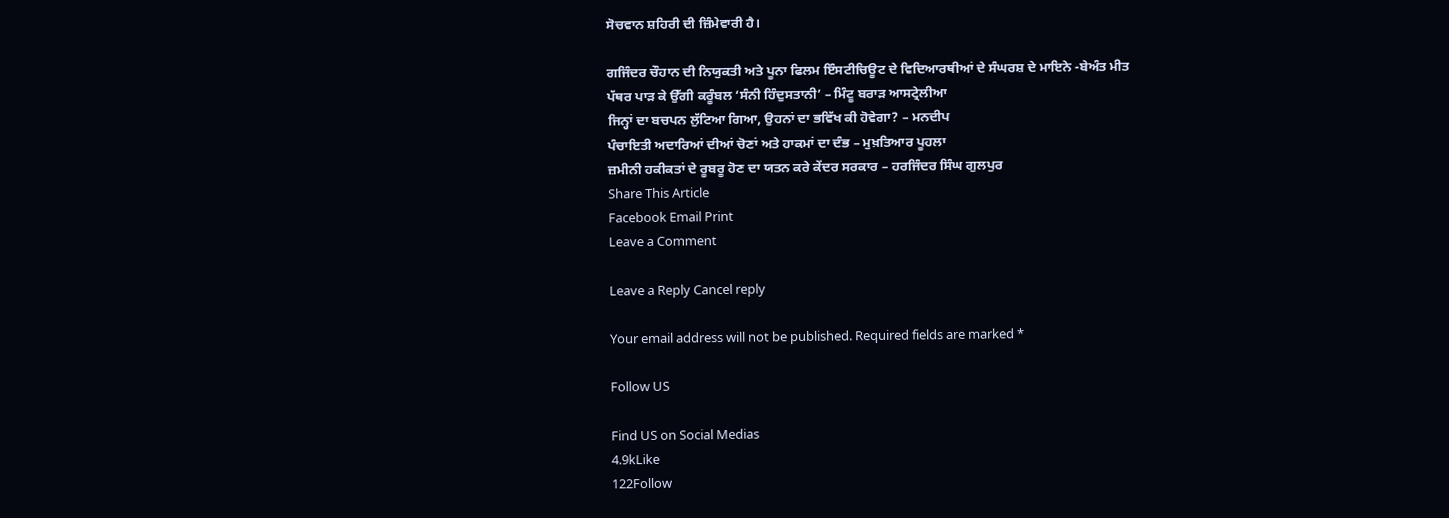ਸੋਚਵਾਨ ਸ਼ਹਿਰੀ ਦੀ ਜ਼ਿੰਮੇਵਾਰੀ ਹੈ।

ਗਜਿੰਦਰ ਚੌਹਾਨ ਦੀ ਨਿਯੁਕਤੀ ਅਤੇ ਪੂਨਾ ਫਿਲਮ ਇੰਸਟੀਚਿਊਟ ਦੇ ਵਿਦਿਆਰਥੀਆਂ ਦੇ ਸੰਘਰਸ਼ ਦੇ ਮਾਇਨੇ -ਬੇਅੰਤ ਮੀਤ
ਪੱਥਰ ਪਾੜ ਕੇ ਉੱਗੀ ਕਰੂੰਬਲ ‘ਸੰਨੀ ਹਿੰਦੁਸਤਾਨੀ’ – ਮਿੰਟੂ ਬਰਾੜ ਆਸਟ੍ਰੇਲੀਆ
ਜਿਨ੍ਹਾਂ ਦਾ ਬਚਪਨ ਲੁੱਟਿਆ ਗਿਆ, ਉਹਨਾਂ ਦਾ ਭਵਿੱਖ ਕੀ ਹੋਵੇਗਾ? – ਮਨਦੀਪ
ਪੰਚਾਇਤੀ ਅਦਾਰਿਆਂ ਦੀਆਂ ਚੋਣਾਂ ਅਤੇ ਹਾਕਮਾਂ ਦਾ ਦੰਭ – ਮੁਖ਼ਤਿਆਰ ਪੂਹਲਾ
ਜ਼ਮੀਨੀ ਹਕੀਕਤਾਂ ਦੇ ਰੂਬਰੂ ਹੋਣ ਦਾ ਯਤਨ ਕਰੇ ਕੇਂਦਰ ਸਰਕਾਰ – ਹਰਜਿੰਦਰ ਸਿੰਘ ਗੁਲਪੁਰ
Share This Article
Facebook Email Print
Leave a Comment

Leave a Reply Cancel reply

Your email address will not be published. Required fields are marked *

Follow US

Find US on Social Medias
4.9kLike
122Follow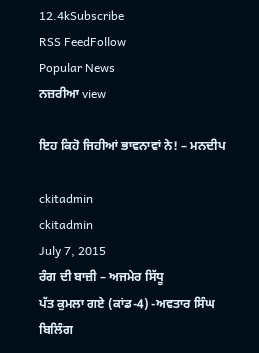12.4kSubscribe
RSS FeedFollow
Popular News
ਨਜ਼ਰੀਆ view

ਇਹ ਕਿਹੋ ਜਿਹੀਆਂ ਭਾਵਨਾਵਾਂ ਨੇ! – ਮਨਦੀਪ

ckitadmin
ckitadmin
July 7, 2015
ਰੰਗ ਦੀ ਬਾਜ਼ੀ – ਅਜਮੇਰ ਸਿੱਧੂ
ਪੱਤ ਕੁਮਲਾ ਗਏ (ਕਾਂਡ-4) -ਅਵਤਾਰ ਸਿੰਘ ਬਿਲਿੰਗ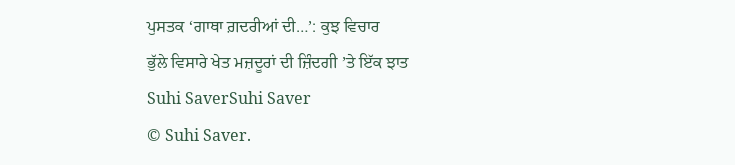ਪੁਸਤਕ ‘ਗਾਥਾ ਗ਼ਦਰੀਆਂ ਦੀ…’: ਕੁਝ ਵਿਚਾਰ
ਭੁੱਲੇ ਵਿਸਾਰੇ ਖੇਤ ਮਜ਼ਦੂਰਾਂ ਦੀ ਜ਼ਿੰਦਗੀ ’ਤੇ ਇੱਕ ਝਾਤ
Suhi SaverSuhi Saver
© Suhi Saver.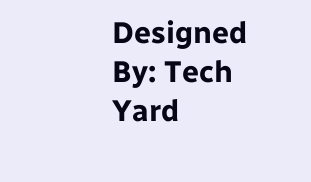Designed By: Tech Yard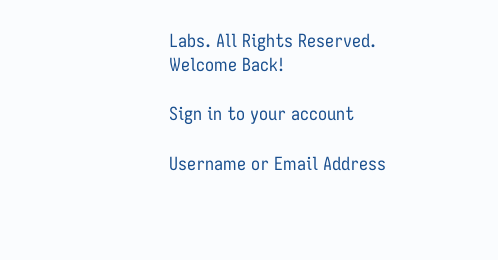Labs. All Rights Reserved.
Welcome Back!

Sign in to your account

Username or Email Address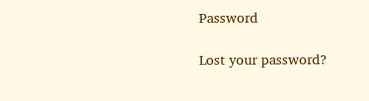Password

Lost your password?